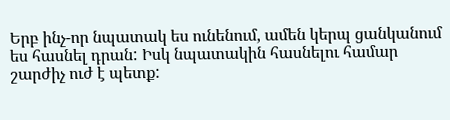Երբ ինչ-որ նպատակ ես ունենում, ամեն կերպ ցանկանում ես հասնել դրան: Իսկ նպատակին հասնելու համար շարժիչ ուժ է պետք: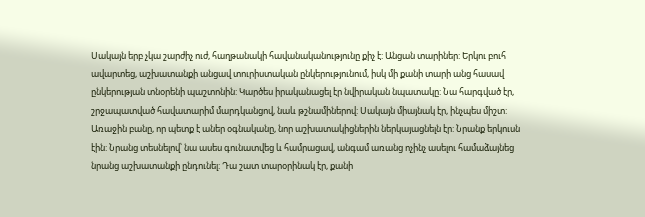Սակայն երբ չկա շարժիչ ուժ, հաղթանակի հավանականությունը քիչ է: Անցան տարիներ: Երկու բուհ ավարտեց, աշխատանքի անցավ տուրիստական ընկերությունում, իսկ մի քանի տարի անց հասավ ընկերության տնօրենի պաշտոնին: Կարծես իրականացել էր նվիրական նպատակը: Նա հարգված էր, շրջապատված հավատարիմ մարդկանցով, նաև թշնամիներով: Սակայն միայնակ էր, ինչպես միշտ: Առաջին բանը, որ պետք է աներ օգնականը, նոր աշխատակիցներին ներկայացնելն էր: Նրանք երկուսն էին: Նրանց տեսնելով՝ նա ասես գունատվեց և համրացավ, անգամ առանց ոչինչ ասելու համաձայնեց նրանց աշխատանքի ընդունել: Դա շատ տարօրինակ էր, քանի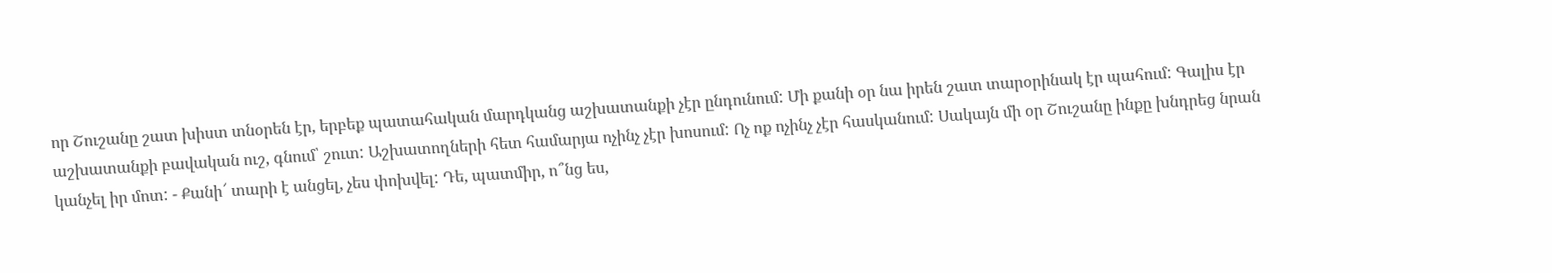որ Շուշանը շատ խիստ տնօրեն էր, երբեք պատահական մարդկանց աշխատանքի չէր ընդունում: Մի քանի օր նա իրեն շատ տարօրինակ էր պահում: Գալիս էր աշխատանքի բավական ուշ, գնում՝ շուտ: Աշխատողների հետ համարյա ոչինչ չէր խոսում: Ոչ ոք ոչինչ չէր հասկանում: Սակայն մի օր Շուշանը ինքը խնդրեց նրան կանչել իր մոտ: - Քանի՜ տարի է անցել, չես փոխվել: Դե, պատմիր, ո՞նց ես,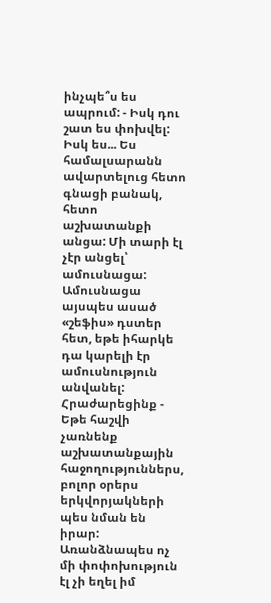ինչպե՞ս ես ապրում: - Իսկ դու շատ ես փոխվել: Իսկ ես... Ես համալսարանն ավարտելուց հետո գնացի բանակ, հետո աշխատանքի անցա: Մի տարի էլ չէր անցել՝ ամուսնացա: Ամուսնացա այսպես ասած «շեֆիս» դստեր հետ, եթե իհարկե դա կարելի էր ամուսնություն անվանել: Հրաժարեցինք - Եթե հաշվի չառնենք աշխատանքային հաջողություններս, բոլոր օրերս երկվորյակների պես նման են իրար: Առանձնապես ոչ մի փոփոխություն էլ չի եղել իմ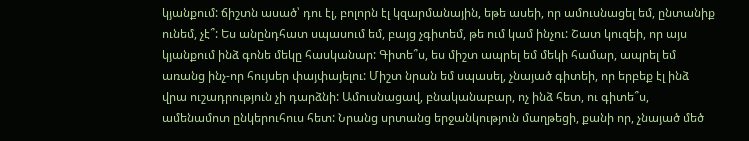կյանքում: ճիշտն ասած՝ դու էլ, բոլորն էլ կզարմանային, եթե ասեի, որ ամուսնացել եմ, ընտանիք ունեմ, չէ՞: Ես անընդհատ սպասում եմ, բայց չգիտեմ, թե ում կամ ինչու: Շատ կուզեի, որ այս կյանքում ինձ գոնե մեկը հասկանար: Գիտե՞ս, ես միշտ ապրել եմ մեկի համար, ապրել եմ առանց ինչ-որ հույսեր փայփայելու: Միշտ նրան եմ սպասել, չնայած գիտեի, որ երբեք էլ ինձ վրա ուշադրություն չի դարձնի: Ամուսնացավ, բնականաբար, ոչ ինձ հետ, ու գիտե՞ս, ամենամոտ ընկերուհուս հետ: Նրանց սրտանց երջանկություն մաղթեցի, քանի որ, չնայած մեծ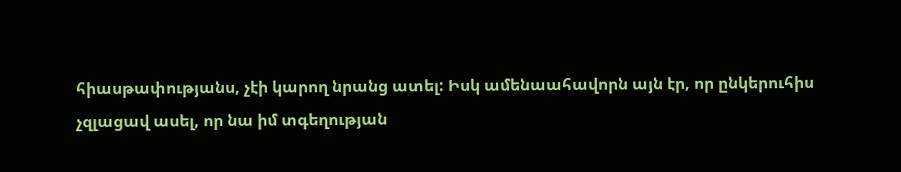հիասթափությանս, չէի կարող նրանց ատել: Իսկ ամենաահավորն այն էր, որ ընկերուհիս չզլացավ ասել, որ նա իմ տգեղության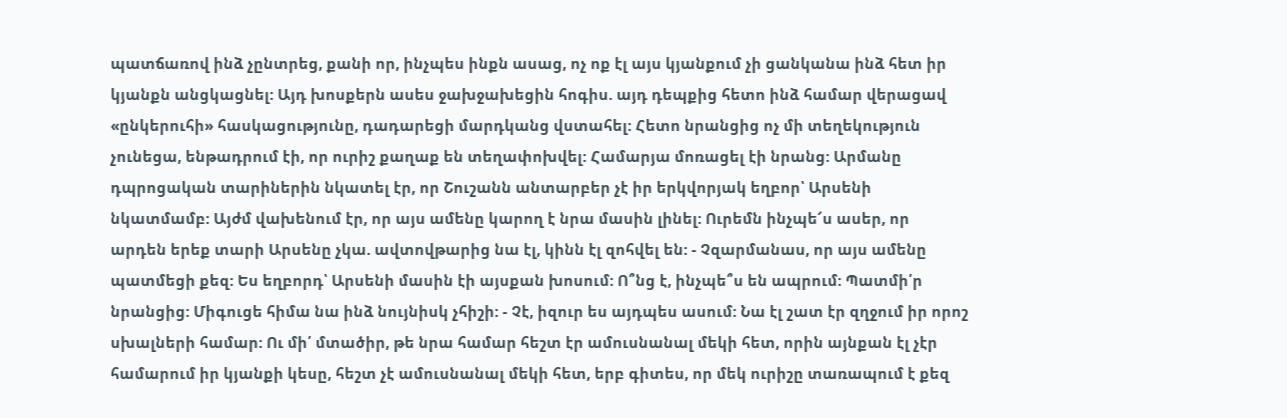պատճառով ինձ չընտրեց, քանի որ, ինչպես ինքն ասաց, ոչ ոք էլ այս կյանքում չի ցանկանա ինձ հետ իր կյանքն անցկացնել: Այդ խոսքերն ասես ջախջախեցին հոգիս. այդ դեպքից հետո ինձ համար վերացավ «ընկերուհի» հասկացությունը, դադարեցի մարդկանց վստահել: Հետո նրանցից ոչ մի տեղեկություն չունեցա, ենթադրում էի, որ ուրիշ քաղաք են տեղափոխվել: Համարյա մոռացել էի նրանց: Արմանը դպրոցական տարիներին նկատել էր, որ Շուշանն անտարբեր չէ իր երկվորյակ եղբոր՝ Արսենի նկատմամբ: Այժմ վախենում էր, որ այս ամենը կարող է նրա մասին լինել: Ուրեմն ինչպե՜ս ասեր, որ արդեն երեք տարի Արսենը չկա. ավտովթարից նա էլ, կինն էլ զոհվել են: - Չզարմանաս, որ այս ամենը պատմեցի քեզ: Ես եղբորդ՝ Արսենի մասին էի այսքան խոսում: Ո՞նց է, ինչպե՞ս են ապրում: Պատմի՛ր նրանցից: Միգուցե հիմա նա ինձ նույնիսկ չհիշի: - Չէ, իզուր ես այդպես ասում: Նա էլ շատ էր զղջում իր որոշ սխալների համար: Ու մի՛ մտածիր, թե նրա համար հեշտ էր ամուսնանալ մեկի հետ, որին այնքան էլ չէր համարում իր կյանքի կեսը, հեշտ չէ ամուսնանալ մեկի հետ, երբ գիտես, որ մեկ ուրիշը տառապում է քեզ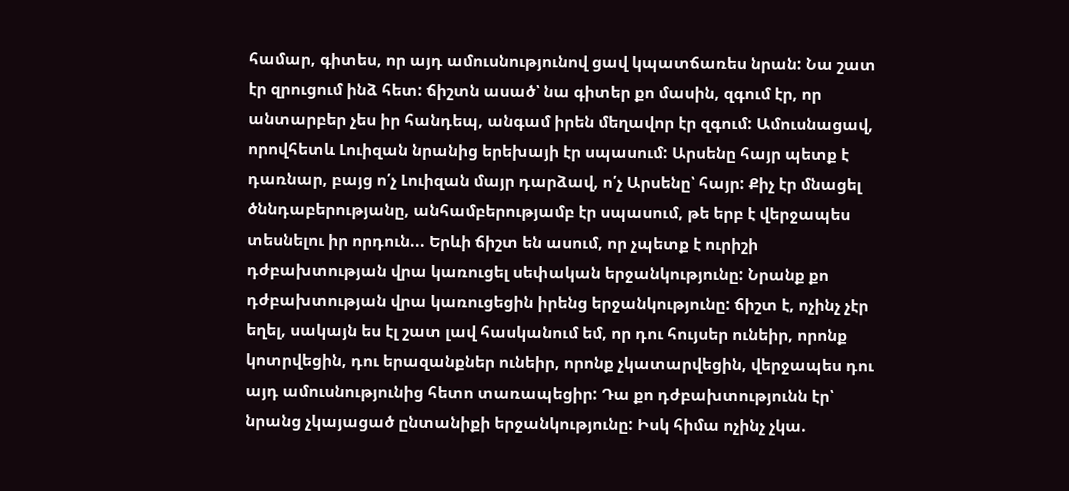համար, գիտես, որ այդ ամուսնությունով ցավ կպատճառես նրան: Նա շատ էր զրուցում ինձ հետ: ճիշտն ասած՝ նա գիտեր քո մասին, զգում էր, որ անտարբեր չես իր հանդեպ, անգամ իրեն մեղավոր էր զգում: Ամուսնացավ, որովհետև Լուիզան նրանից երեխայի էր սպասում: Արսենը հայր պետք է դառնար, բայց ո՛չ Լուիզան մայր դարձավ, ո՛չ Արսենը՝ հայր: Քիչ էր մնացել ծննդաբերությանը, անհամբերությամբ էր սպասում, թե երբ է վերջապես տեսնելու իր որդուն... Երևի ճիշտ են ասում, որ չպետք է ուրիշի դժբախտության վրա կառուցել սեփական երջանկությունը: Նրանք քո դժբախտության վրա կառուցեցին իրենց երջանկությունը: ճիշտ է, ոչինչ չէր եղել, սակայն ես էլ շատ լավ հասկանում եմ, որ դու հույսեր ունեիր, որոնք կոտրվեցին, դու երազանքներ ունեիր, որոնք չկատարվեցին, վերջապես դու այդ ամուսնությունից հետո տառապեցիր: Դա քո դժբախտությունն էր՝ նրանց չկայացած ընտանիքի երջանկությունը: Իսկ հիմա ոչինչ չկա.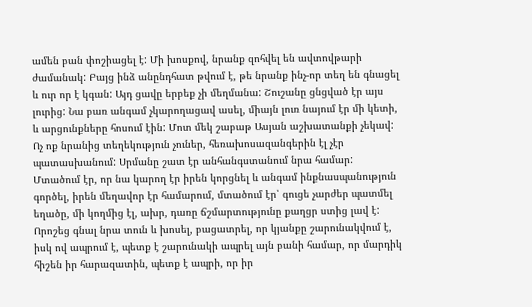ամեն բան փոշիացել է: Մի խոսքով, նրանք զոհվել են ավտովթարի ժամանակ: Բայց ինձ անընդհատ թվում է, թե նրանք ինչ-որ տեղ են գնացել և ուր որ է կգան: Այդ ցավը երբեք չի մեղմանա: Շուշանը ցնցված էր այս լուրից: Նա բառ անգամ չկարողացավ ասել, միայն լուռ նայում էր մի կետի, և արցունքները հոսում էին: Մոտ մեկ շաբաթ Ասյան աշխատանքի չեկավ: Ոչ ոք նրանից տեղեկություն չուներ, հեռախոսազանգերին էլ չէր պատասխանում: Սրմանը շատ էր անհանգստանում նրա համար: Մտածում էր, որ նա կարող էր իրեն կորցնել և անգամ ինքնասպանություն գործել, իրեն մեղավոր էր համարում, մտածում էր՝ գուցե չարժեր պատմել եղածը, մի կողմից էլ, ախր, դառը ճշմարտությունը քաղցր ստից լավ է: Որոշեց գնալ նրա տուն և խոսել, բացատրել, որ կյանքը շարունակվում է, իսկ ով ապրում է, պետք է շարունակի ապրել այն բանի համար, որ մարդիկ հիշեն իր հարազատին, պետք է ապրի, որ իր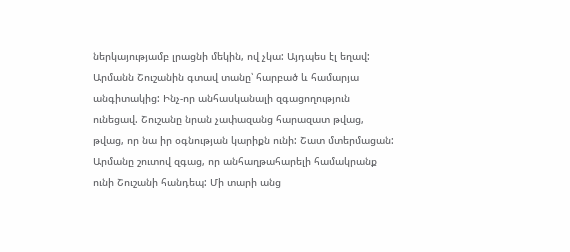ներկայությամբ լրացնի մեկին, ով չկա: Այդպես էլ եղավ: Արմանն Շուշանին գտավ տանը՝ հարբած և համարյա անգիտակից: Ինչ-որ անհասկանալի զգացողություն ունեցավ. Շուշանը նրան չափազանց հարազատ թվաց, թվաց, որ նա իր օգնության կարիքն ունի: Շատ մտերմացան: Արմանը շուտով զգաց, որ անհաղթահարելի համակրանք ունի Շուշանի հանդեպ: Մի տարի անց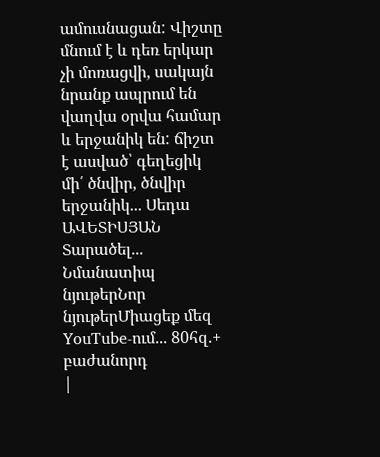ամուսնացան: Վիշտը մնում է և դեռ երկար չի մոռացվի, սակայն նրանք ապրում են վաղվա օրվա համար և երջանիկ են: ճիշտ է ասված՝ գեղեցիկ մի՛ ծնվիր, ծնվիր երջանիկ... Սեդա ԱՎԵՏԻՍՅԱՆ Տարածել... Նմանատիպ նյութերՆոր նյութերՄիացեք մեզ YouTube-ում... 80հզ.+ բաժանորդ
|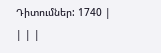Դիտումներ: 1740 |
| | |